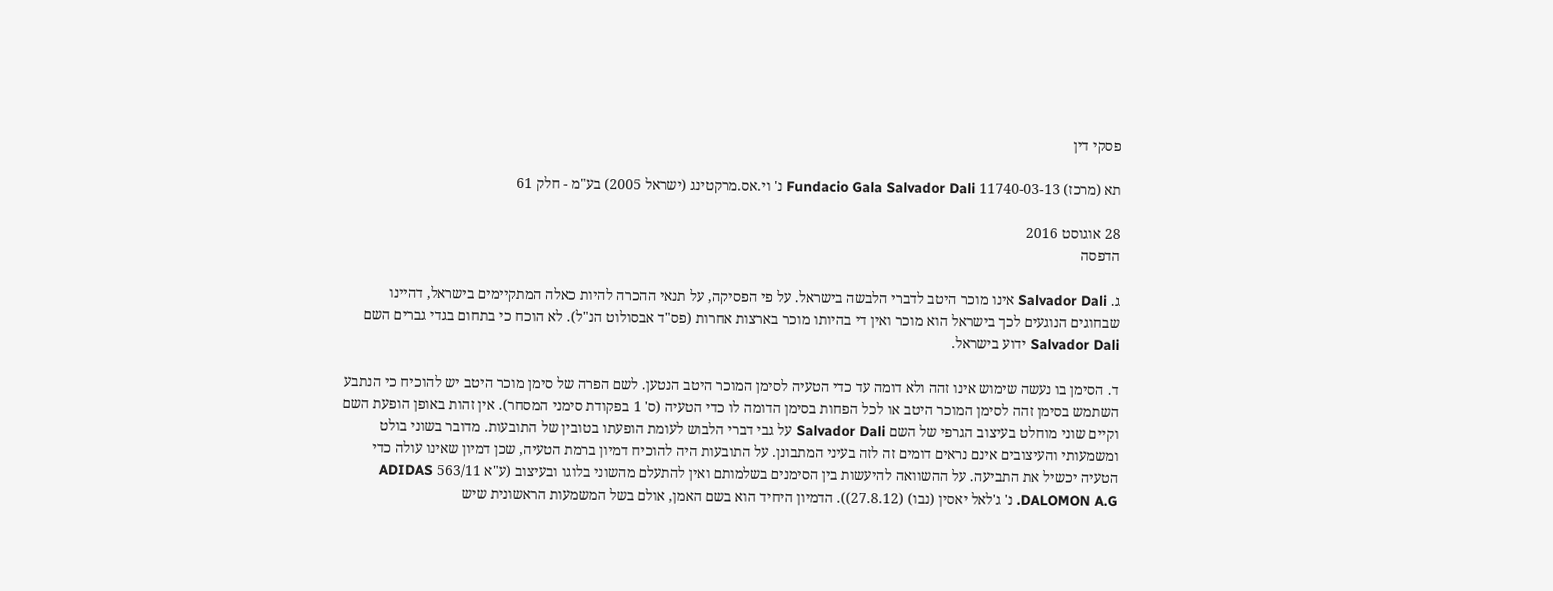פסקי דין

תא (מרכז) 11740-03-13 Fundacio Gala Salvador Dali נ' וי.אס.מרקטינג (ישראל 2005) בע"מ - חלק 61

28 אוגוסט 2016
הדפסה

ג. Salvador Dali אינו מוכר היטב לדברי הלבשה בישראל. על פי הפסיקה, על תנאי ההכרה להיות כאלה המתקיימים בישראל, דהיינו שבחוגים הנוגעים לכך בישראל הוא מוכר ואין די בהיותו מוכר בארצות אחרות (פס"ד אבסולוט הנ"ל). לא הוכח כי בתחום בגדי גברים השם Salvador Dali ידוע בישראל.

ד. הסימן בו נעשה שימוש אינו זהה ולא דומה עד כדי הטעיה לסימן המוכר היטב הנטען. לשם הפרה של סימן מוכר היטב יש להוכיח כי הנתבע השתמש בסימן זהה לסימן המוכר היטב או לכל הפחות בסימן הדומה לו כדי הטעיה (ס' 1 בפקודת סימני המסחר). אין זהות באופן הופעת השם וקיים שוני מוחלט בעיצוב הגרפי של השם Salvador Dali על גבי דברי הלבוש לעומת הופעתו בטובין של התובעות. מדובר בשוני בולט ומשמעותי והעיצובים אינם נראים דומים זה לזה בעיני המתבונן. על התובעות היה להוכיח דמיון ברמת הטעיה, שכן דמיון שאינו עולה כדי הטעיה יכשיל את התביעה. על ההשוואה להיעשות בין הסימנים בשלמותם ואין להתעלם מהשוני בלוגו ובעיצוב (ע"א 563/11 ADIDAS DALOMON A.G. נ' ג'לאל יאסין (נבו) (27.8.12)). הדמיון היחיד הוא בשם האמן, אולם בשל המשמעות הראשונית שיש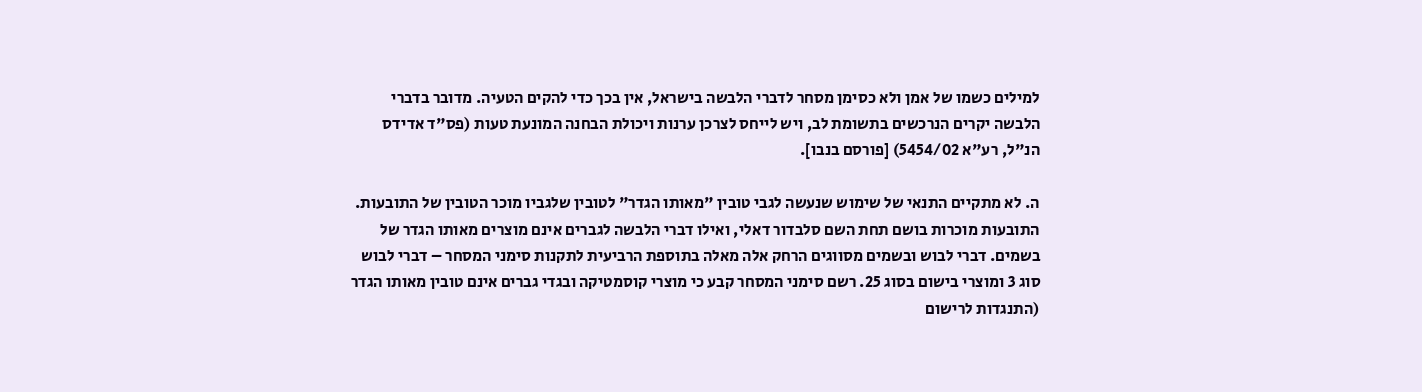למילים כשמו של אמן ולא כסימן מסחר לדברי הלבשה בישראל, אין בכך כדי להקים הטעיה. מדובר בדברי הלבשה יקרים הנרכשים בתשומת לב, ויש לייחס לצרכן ערנות ויכולת הבחנה המונעת טעות (פס"ד אדידס הנ"ל, רע"א 5454/02) [פורסם בנבו].

ה. לא מתקיים התנאי של שימוש שנעשה לגבי טובין "מאותו הגדר" לטובין שלגביו מוכר הטובין של התובעות. התובעות מוכרות בושם תחת השם סלבדור דאלי, ואילו דברי הלבשה לגברים אינם מוצרים מאותו הגדר של בשמים. דברי לבוש ובשמים מסווגים הרחק אלה מאלה בתוספת הרביעית לתקנות סימני המסחר – דברי לבוש סוג 3 ומוצרי בישום בסוג 25. רשם סימני המסחר קבע כי מוצרי קוסמטיקה ובגדי גברים אינם טובין מאותו הגדר (התנגדות לרישום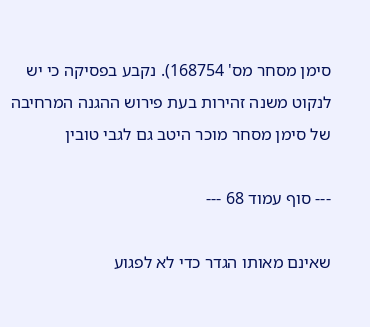סימן מסחר מס' 168754). נקבע בפסיקה כי יש לנקוט משנה זהירות בעת פירוש ההגנה המרחיבה של סימן מסחר מוכר היטב גם לגבי טובין

--- סוף עמוד 68 ---

שאינם מאותו הגדר כדי לא לפגוע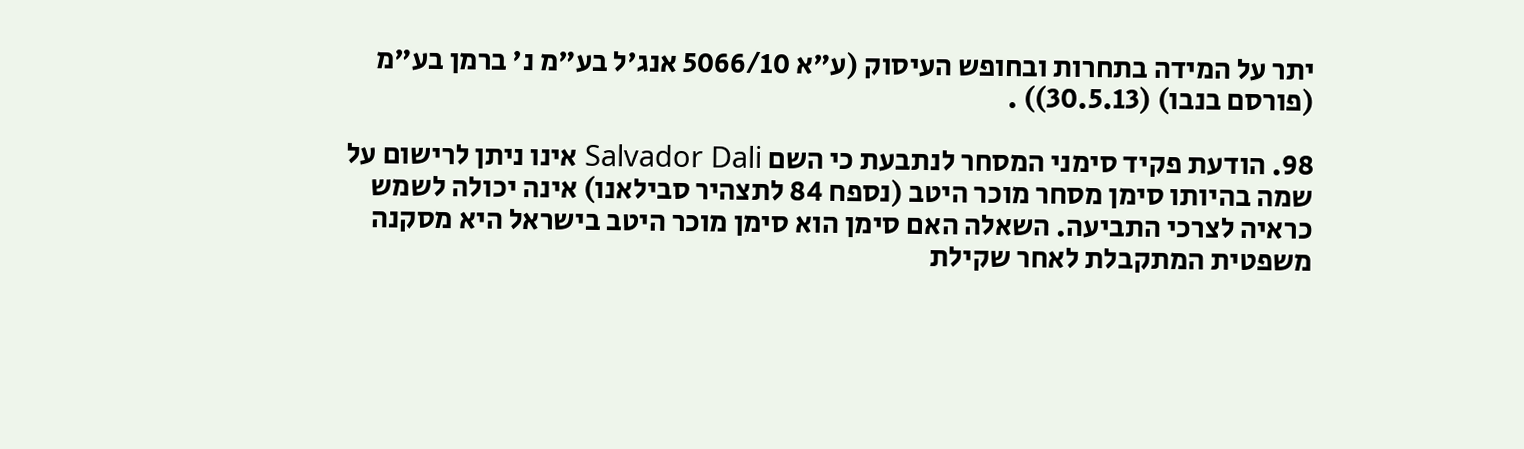יתר על המידה בתחרות ובחופש העיסוק (ע"א 5066/10 אנג'ל בע"מ נ' ברמן בע"מ (פורסם בנבו) (30.5.13)) .

98. הודעת פקיד סימני המסחר לנתבעת כי השם Salvador Dali אינו ניתן לרישום על שמה בהיותו סימן מסחר מוכר היטב (נספח 84 לתצהיר סבילאנו) אינה יכולה לשמש כראיה לצרכי התביעה. השאלה האם סימן הוא סימן מוכר היטב בישראל היא מסקנה משפטית המתקבלת לאחר שקילת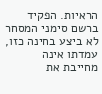הראיות. הפקיד ברשם סימני המסחר לא ביצע בחינה כזו, עמדתו אינה מחייבת את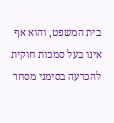בית המשפט, והוא אף אינו בעל סמכות חוקית להכרעה בסימני מסחר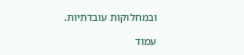ובמחלוקות עובדתיות.

עמוד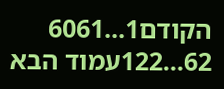הקודם1...6061
62...122עמוד הבא